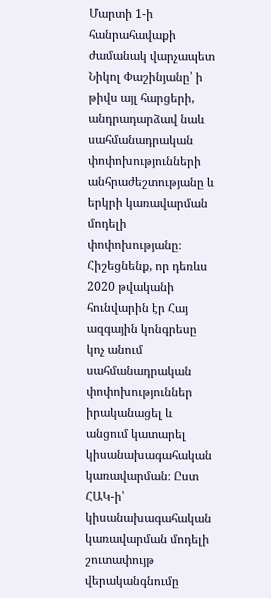Մարտի 1-ի հանրահավաքի ժամանակ վարչապետ Նիկոլ Փաշինյանը՝ ի թիվս այլ հարցերի, անդրադարձավ նաև սահմանադրական փոփոխությունների անհրաժեշտությանը և երկրի կառավարման մոդելի փոփոխությանը։
Հիշեցնենք, որ դեռևս 2020 թվականի հունվարին էր Հայ ազգային կոնգրեսը կոչ անում սահմանադրական փոփոխություններ իրականացել և անցում կատարել կիսանախագահական կառավարման։ Ըստ ՀԱԿ-ի՝ կիսանախագահական կառավարման մոդելի շուտափույթ վերականգնումը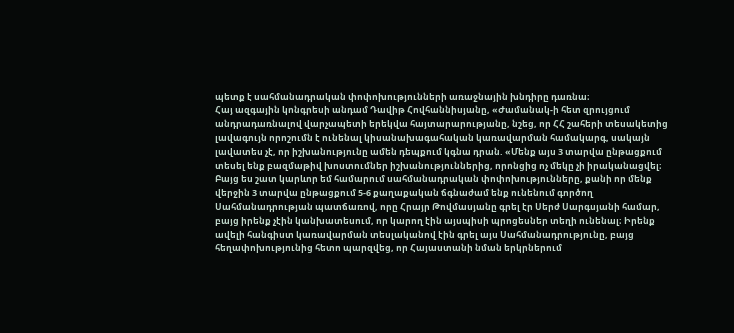պետք է սահմանադրական փոփոխությունների առաջնային խնդիրը դառնա։
Հայ ազգային կոնգրեսի անդամ Դավիթ Հովհաննիսյանը, «Ժամանակ-ի հետ զրույցում անդրադառնալով վարչապետի երեկվա հայտարարությանը, նշեց, որ ՀՀ շահերի տեսակետից լավագույն որոշումն է ունենալ կիսանախագահական կառավարման համակարգ, սակայն լավատես չէ, որ իշխանությունը ամեն դեպքում կգնա դրան. «Մենք այս 3 տարվա ընթացքում տեսել ենք բազմաթիվ խոստումներ իշխանություններից, որոնցից ոչ մեկը չի իրականացվել։ Բայց ես շատ կարևոր եմ համարում սահմանադրական փոփոխությունները, քանի որ մենք վերջին 3 տարվա ընթացքում 5-6 քաղաքական ճգնաժամ ենք ունենում գործող Սահմանադրության պատճառով, որը Հրայր Թովմասյանը գրել էր Սերժ Սարգսյանի համար, բայց իրենք չէին կանխատեսում, որ կարող էին այսպիսի պրոցեսներ տեղի ունենալ։ Իրենք ավելի հանգիստ կառավարման տեսլականով էին գրել այս Սահմանադրությունը, բայց հեղափոխությունից հետո պարզվեց, որ Հայաստանի նման երկրներում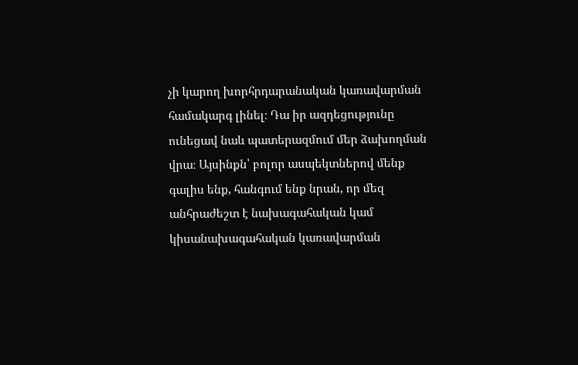չի կարող խորհրդարանական կառավարման համակարգ լինել։ Դա իր ազդեցությունը ունեցավ նաև պատերազմում մեր ձախողման վրա։ Այսինքն՝ բոլոր ասպեկտներով մենք գալիս ենք, հանգում ենք նրան, որ մեզ անհրաժեշտ է նախագահական կամ կիսանախագահական կառավարման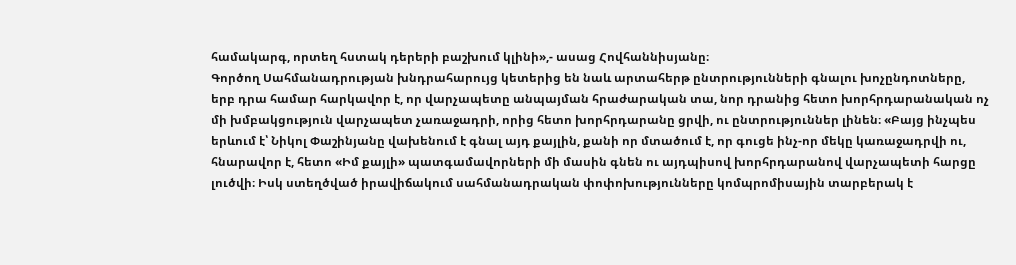համակարգ, որտեղ հստակ դերերի բաշխում կլինի»,- ասաց Հովհաննիսյանը։
Գործող Սահմանադրության խնդրահարույց կետերից են նաև արտահերթ ընտրությունների գնալու խոչընդոտները, երբ դրա համար հարկավոր է, որ վարչապետը անպայման հրաժարական տա, նոր դրանից հետո խորհրդարանական ոչ մի խմբակցություն վարչապետ չառաջադրի, որից հետո խորհրդարանը ցրվի, ու ընտրություններ լինեն։ «Բայց ինչպես երևում է՝ Նիկոլ Փաշինյանը վախենում է գնալ այդ քայլին, քանի որ մտածում է, որ գուցե ինչ-որ մեկը կառաջադրվի ու, հնարավոր է, հետո «Իմ քայլի» պատգամավորների մի մասին գնեն ու այդպիսով խորհրդարանով վարչապետի հարցը լուծվի։ Իսկ ստեղծված իրավիճակում սահմանադրական փոփոխությունները կոմպրոմիսային տարբերակ է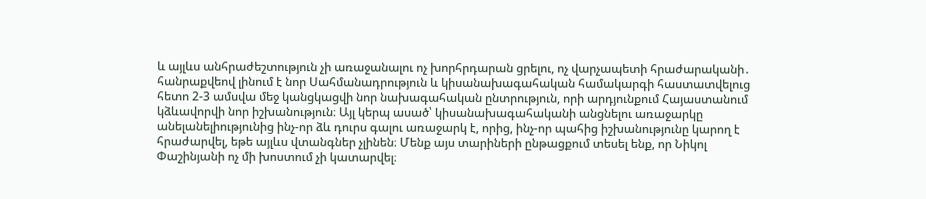և այլևս անհրաժեշտություն չի առաջանալու ոչ խորհրդարան ցրելու, ոչ վարչապետի հրաժարականի․ հանրաքվեով լինում է նոր Սահմանադրություն և կիսանախագահական համակարգի հաստատվելուց հետո 2-3 ամսվա մեջ կանցկացվի նոր նախագահական ընտրություն, որի արդյունքում Հայաստանում կձևավորվի նոր իշխանություն։ Այլ կերպ ասած՝ կիսանախագահականի անցնելու առաջարկը անելանելիությունից ինչ-որ ձև դուրս գալու առաջարկ է, որից, ինչ-որ պահից իշխանությունը կարող է հրաժարվել, եթե այլևս վտանգներ չլինեն։ Մենք այս տարիների ընթացքում տեսել ենք, որ Նիկոլ Փաշինյանի ոչ մի խոստում չի կատարվել։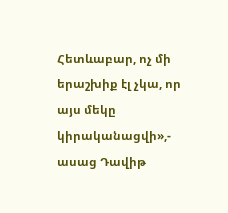Հետևաբար, ոչ մի երաշխիք էլ չկա, որ այս մեկը կիրականացվի»,- ասաց Դավիթ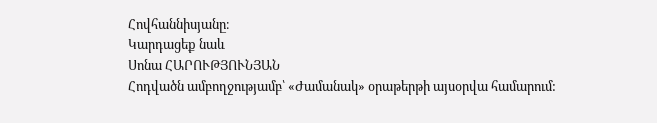Հովհաննիսյանը։
Կարդացեք նաև
Սոնա ՀԱՐՈՒԹՅՈՒՆՅԱՆ
Հոդվածն ամբողջությամբ՝ «Ժամանակ» օրաթերթի այսօրվա համարում: